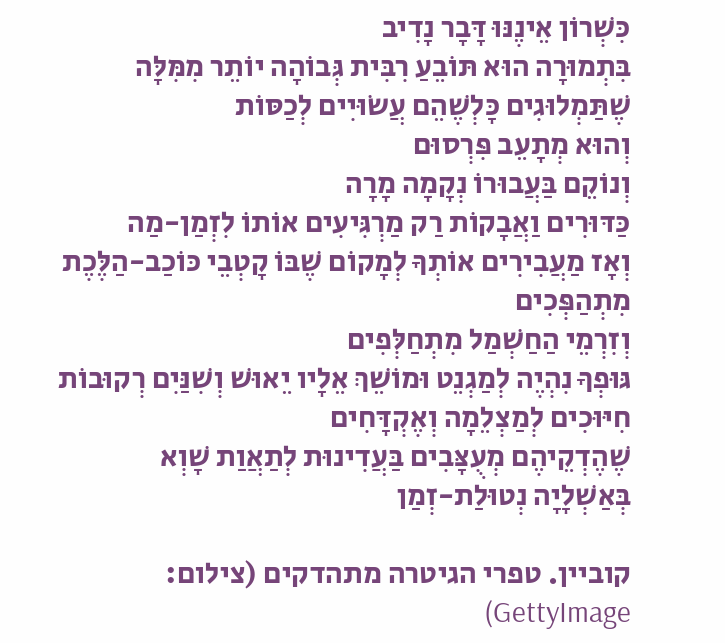כִּשְׁרוֹן אֵינֶנּוּ דָּבָר נָדִיב
בִּתְמוּרָה הוּא תּוֹבֵעַ רִבִּית גְּבוֹהָה יוֹתֵר מִמִּלָּה שֶׁתַּמְלוּגִים כָּלְשֶׁהֵם עֲשׂוּיִים לְכַסּוֹת
וְהוּא מְתָעֵב פִּרְסוּם
וְנוֹקֵם בַּעֲבוּרוֹ נְקָמָה מָרָה
כַּדּוּרִים וַאֲבָקוֹת רַק מַרְגִּיעִים אוֹתוֹ לִזְמַן-מַה
וְאָז מַעֲבִירִים אוֹתְךָ לְמָקוֹם שֶׁבּוֹ קָטְבֵי כּוֹכַב-הַלֶּכֶת מִתְהַפְּכִים
וְזִרְמֵי הַחַשְׁמַל מִתְחַלְּפִים
גּוּפְךָ נִהְיֶה לְמַגְנֵט וּמוֹשֵׁךְ אֵלָיו יֵאוּשׁ וְשִׁנַּיִם רְקוּבוֹת
חִיּוּכִים לְמַצְלֵמָה וְאֶקְדָּחִים
שֶׁהֶדְקֵיהֶם מְעֻצָּבִים בַּעֲדִינוּת לְתַאֲוַת שָׁוְא
בְּאַשְׁלָיָה נְטוּלַת-זְמַן

קוביין. טפרי הגיטרה מתהדקים (צילום: GettyImage)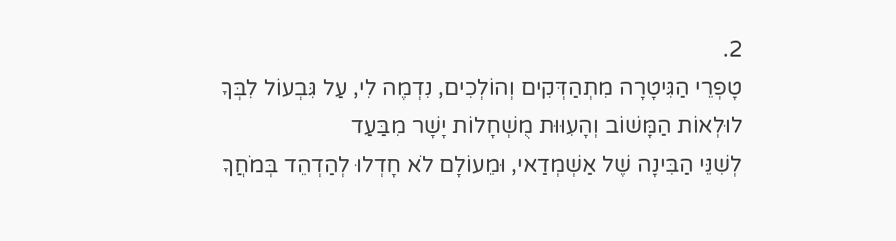2.
טָפְרֵי הַגִּיטָרָה מִתְהַדְּקִים וְהוֹלְכִים, נִדְמֶה לִי, עַל גִּבְעוֹל לִבְּךָ
לוּלְאוֹת הַמָּשׁוֹב וְהָעִוּוּת מֻשְׁחָלוֹת יָשָׁר מִבַּעַד
לְשִׁנֵּי הַבִּינָה שֶׁל אַשְׁמְדַאי, וּמֵעוֹלָם לֹא חָדְלוּ לְהַדְהֵד בְּמֹחֲךָ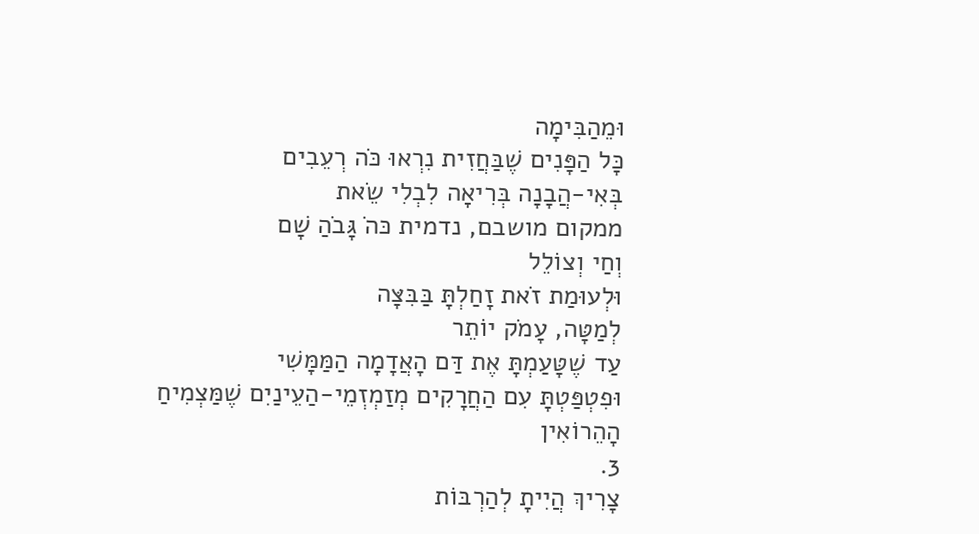וּמֵהַבִּימָה
כָּל הַפָּנִים שֶׁבַּחֲזִית נִרְאוּ כֹּה רְעֵבִים
בְּאִי-הֲבָנָה בְּרִיאָה לִבְלִי שֵׂאת
ממקום מושבם, נדמית כּהֹ גָּבֹהַ שָׁם
וְחַי וְצוֹלֵל
וּלְעוּמַת זֹאת זָחַלְתָּ בַּבִּצָּה
לְמַטָּה, עָמֹק יוֹתֵר
עַד שֶׁטָּעַמְתָּ אֶת דַּם הָאֲדָמָה הַמַּמָּשִׁי
וּפִטְפַּטְתָּ עִם הַחֲרָקִים מְזַמְזְמֵי-הַעֵינַיִם שֶׁמַּצְמִיחַ הָהֵרוֹאִין
3.
צָרִיךְ הֲיִיתָ לְהַרְבּוֹת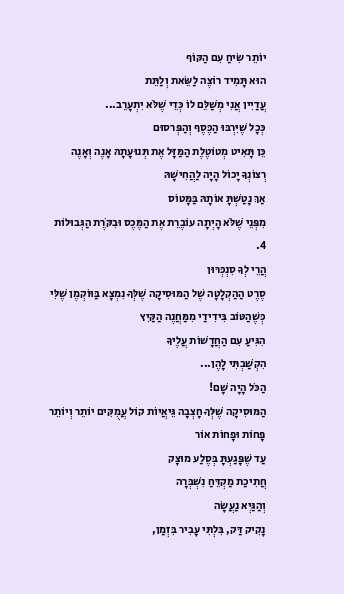יוֹתֵר שִׂיחַ עִם הַקּוֹף
הוּא תָּמִיד רוֹצֶה לַשֵּׂאת וְלַתֵּת
עֲדַיִין אֲנִי מְשַׁלֵּם לוֹ כְּדֵי שֶׁלֹּא יִתְעָרֵב...
כְּכָל שֶׁיִּרְבּוּ הַכֶּסֶף וְהַפְּרסוּם
כֵּן תָּאִיט מְטוֹטֶלֶת הַמַּזָּל אֶת תְּנוּעָתָהּ אָנֶה וְאָנֶה
רְצוֹנְךָ יָכוֹל הָיָה לַהֲחִישָׁהּ
אַךְ נָטַשְׁתָּ אוֹתָהּ בַּמָּטוֹס
מִפְּנֵי שֶׁלֹּא הָיְתָה עוֹבֶרֵת אֶת הַמֶּכֶס וּבִקֹּרֶת הַגְּבוּלוֹת
4.
הֲרֵי לְךָ סִנְכְּרּוּן
סֶרֶט הַהַקְלָטָה שֶׁל הַמּוּסִיקָה שֶׁלְּךָ נִמְצָא בַּוּוֹקְמֶן שֶׁלִּי
כְּשֶׁהַטּוֹב בִּידִידַי מִמַּחֲנֶה הַקַּיִץ
הִגִּיעַ עִם הַחֲדָשׁוֹת עֲלֶיךָ
הִקְשַׁבְתִּי לָהֶן...
הַכֹּל הָיָה שָׁם!
הַמּוּסִיקָה שֶׁלְּךָ חָצְבָה גֵּיאֲיוֹת קוֹל עֲמֻקִּים יוֹתֵר וְיוֹתֵר
פָּחוֹת וּפָחוֹת אוֹר
עַד שֶׁפָּגַעְתָּ בְּסֶלַע מוּצָק
חֲתִיכַת מַקְדֵּחַ נִשְׁבְּרָה
וְהַגַּיְא נַעֲשָׂה
נָקִיק דַּק, בִּלְתִּי עָבִיר בִּזְמַן,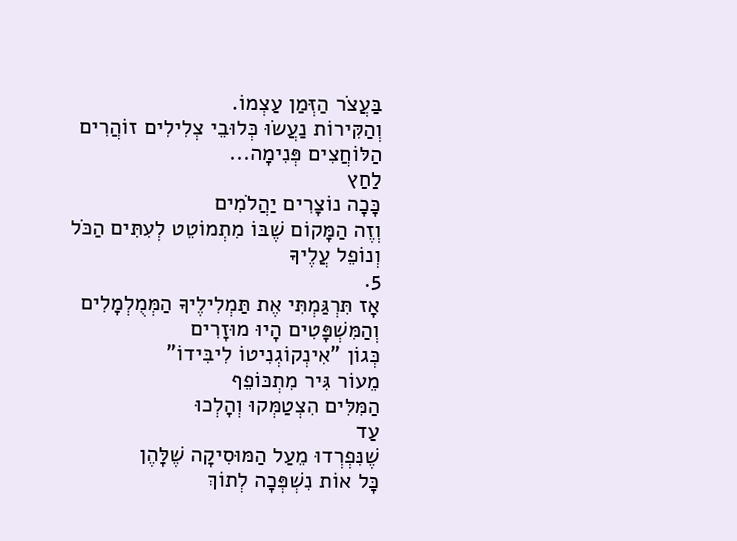בַּעֲצֹר הַזְּמַן עַצְמוֹ.
וְהַקִּירוֹת נַעֲשׂוּ כְּלוּבֵי צְלִילִים זוֹהֲרִים
הַלּוֹחֲצִים פְּנִימָה...
לַחַץ
כָּכָה נוֹצָרִים יַהֲלֹמִים
וְזֶה הַמָּקוֹם שֶׁבּוֹ מִתְמוֹטֵט לְעִתִּים הַכֹּל
וְנוֹפֵל עֲלֶיךָ
5.
אָז תִּרְגַּמְתִּי אֶת תַּמְלִילֶיךָ הַמְּמֻלְמָלִים
וְהַמִּשְׁפָּטִים הָיוּ מוּזָרִים
כְּגוֹן "אִינְקוֹגְנִיטוֹ לִיבִּידוֹ"
מֵעוֹר גִּיר מִתְכּוֹפֵף
הַמִּלִּים הִצְטַמְּקוּ וְהָלְכוּ
עַד
שֶׁנִּפְרְדוּ מֵעַל הַמּוּסִיקָה שֶׁלָּהֶן
כָּל אוֹת נִשְׁפְּכָה לְתוֹךְ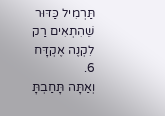תַּרְמִיל כַּדּוּר
שֵׁהִתְאִים רַק לִקְנֶה אֶקְדָּח
6.
וְאַתָּה תָּחַבְתָּ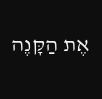אֶת הַקָּנֶה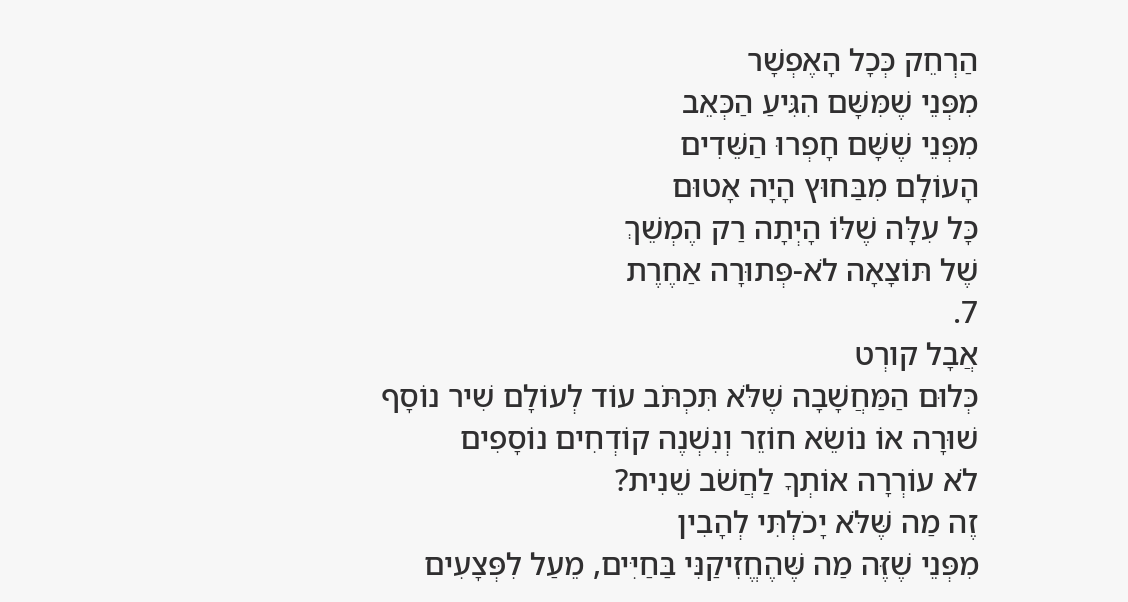הַרְחֵק כְּכָל הָאֶפְשָׁר
מִפְּנֵי שֶׁמִּשָּׁם הִגִּיעַ הַכְּאֵב
מִפְּנֵי שֶׁשָּׁם חָפְרוּ הַשֵּׁדִים
הָעוֹלָם מִבַּחוּץ הָיָה אָטוּם
כָּל עִלָּה שֶׁלּוֹ הָיְתָה רַק הֶמְשֵׁךְ
שֶׁל תּוֹצָאָה לֹא-פְּתוּרָה אַחֶרֶת
7.
אֲבָל קורְט
כְּלוּם הַמַּחֲשָׁבָה שֶׁלֹּא תִּכְתֹּב עוֹד לְעוֹלָם שִׁיר נוֹסָף
שׁוּרָה אוֹ נוֹשֵׂא חוֹזֵר וְנִשְׁנֶה קוֹדְחִים נוֹסָפִים
לֹא עוֹרְרָה אוֹתְךָ לַחֲשֹׁב שֵׁנִית?
זֶה מַה שֶּׁלֹּא יָכֹלְתִּי לְהָבִין
מִפְּנֵי שֶׁזֶּה מַה שֶּׁהֶחֱזִיקַנִּי בַּחַיִּים, מֵעַל לִפְּצָעִים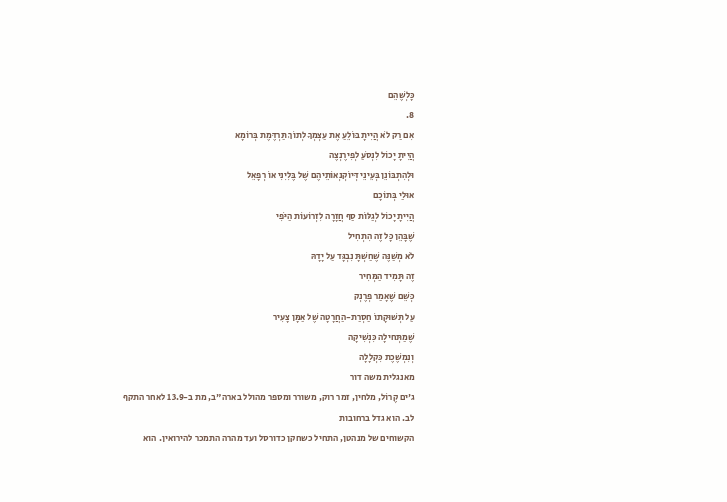כָּלְשֶׁהֵם
8.
אִם רַק לֹא הֲיִיתָ בּוֹלֵעַ אֶת עַצְמְךָ לְתוֹךְ תַּרְדֶּמֶת בְּרוֹמָא
הֲיִיתָ יָכוֹל לִנְסֹעַ לְפִירֶנְצֶה
וּלְהִתְבּוֹנֵן בְּעֵינֵי דְּיוֹקְנְאוֹתֵיהֶם שֶׁל בֶּלִיִנִי אוֹ רְפָאֵל
אוּלַי בְּתוֹכָם
הֲיִיתָ יָכוֹל לְגַלּוֹת סַף חֲזָרָה לִזְרוֹעוֹת הַיֹּפִי
שֶׁבָּהֵן כָּל זֶה הִתְחִיל
לֹא מְשַׁנֶּה שֶׁחַשְׁתָּ נִבְגָּד עַל יָדָהּ
זֶה תָּמִיד הַמְּחִיר
כְּשֵׁם שֶׁאָמַר פְרֶנְק
עַל תְּשׁוּקָתוֹ חַסְרַת-הַחֲרָטָה שֶׁל אַמָּן צָעִיר
שֶׁמַתְּחילָה כִּנְשִׁיקָה
וְנִמְשֶׁכֶת כִּקְלָלָה
מאנגלית משה דור
ג'ים קֶרוֹל, מלחין, זמר רוק, משורר ומספר מהולל בארה"ב, מת ב-13.9 לאחר התקף לב. הוא גדל ברחובות
הקשוחים של מנהטן, התחיל כשחקן כדורסל ועד מהרה התמכר להירואין. הוא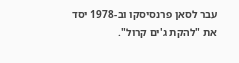עבר לסאן פרנסיסקו וב-1978 יסד את "להקת ג'ים קרול".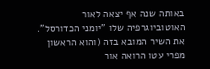באותה שנה אף יצאה לאור האוטוביוגרפיה שלו "יומני הכדורסל". את השיר המובא בזה (והוא הראשון מפרי עטו הרואה אור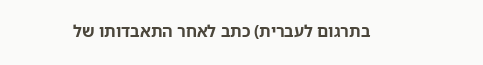בתרגום לעברית) כתב לאחר התאבדותו של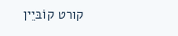קורט קוֹבּיֵין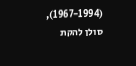(1967-1994), סולן להקת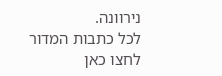נירוונה.
לכל כתבות המדור לחצו כאן